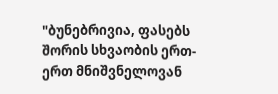"ბუნებრივია, ფასებს შორის სხვაობის ერთ-ერთ მნიშვნელოვან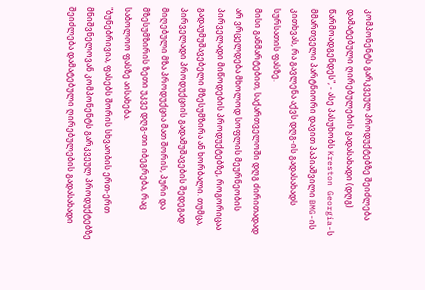კომპონენტს გარკვეულ პროდუქტებზე შეიძლება დამატებული ღირებულების გადასახადი (დღგ) წარმოადგენდეს", - ასე პასუხობს Kreston Georgia-ს მმართველი პარტნიორი დავით პაპიაშვილი BMG-ის კითხვას, რა გავლენა აქვს დღგ-ის გადასახადს სურსათის ფასზე.
მისი განმარტებით, საქართველოში დღგ ძირითადად არ ვრცელდება მხოლოდ სოფლის მეურნეობის პირველადი მიწოდების პროდუქტებზე, როგორიცაა გადაუმუშავებელი მზესუმზირა ან ხორბალი. თუმცა, პირველადი პროდუქციის გადამუშავების შედეგად მიღებული მზა პროდუქცია მათ შორის, პური და მზესუმზირის ზეთი უკვე დღგ-თი იბეგრება, რაც საბოლოო ფასზე აისახება.
"ბუნებრივია, ფასებს შორის სხვაობის ერთ-ერთ მნიშვნელოვან კომპონენტს გარკვეულ პროდუქტებზე შეიძლება დამატებული ღირებულების გადასახადი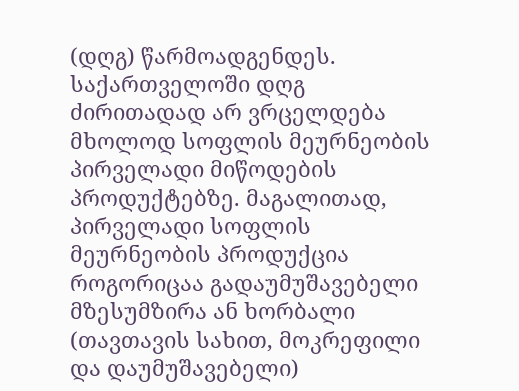(დღგ) წარმოადგენდეს. საქართველოში დღგ ძირითადად არ ვრცელდება მხოლოდ სოფლის მეურნეობის პირველადი მიწოდების პროდუქტებზე. მაგალითად, პირველადი სოფლის მეურნეობის პროდუქცია როგორიცაა გადაუმუშავებელი მზესუმზირა ან ხორბალი (თავთავის სახით, მოკრეფილი და დაუმუშავებელი)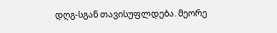დღგ-სგან თავისუფლდება. მეორე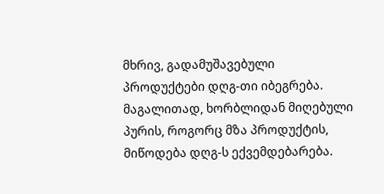მხრივ, გადამუშავებული პროდუქტები დღგ-თი იბეგრება. მაგალითად, ხორბლიდან მიღებული პურის, როგორც მზა პროდუქტის, მიწოდება დღგ-ს ექვემდებარება.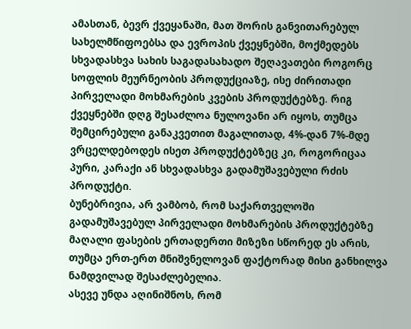ამასთან, ბევრ ქვეყანაში, მათ შორის განვითარებულ სახელმწიფოებსა და ევროპის ქვეყნებში, მოქმედებს სხვადასხვა სახის საგადასახადო შეღავათები როგორც სოფლის მეურნეობის პროდუქციაზე, ისე ძირითადი პირველადი მოხმარების კვების პროდუქტებზე. რიგ ქვეყნებში დღგ შესაძლოა ნულოვანი არ იყოს, თუმცა შემცირებული განაკვეთით მაგალითად, 4%-დან 7%-მდე ვრცელდებოდეს ისეთ პროდუქტებზეც კი, როგორიცაა პური, კარაქი ან სხვადასხვა გადამუშავებული რძის პროდუქტი.
ბუნებრივია, არ ვამბობ, რომ საქართველოში გადამუშავებულ პირველადი მოხმარების პროდუქტებზე მაღალი ფასების ერთადერთი მიზეზი სწორედ ეს არის, თუმცა ერთ-ერთ მნიშვნელოვან ფაქტორად მისი განხილვა ნამდვილად შესაძლებელია.
ასევე უნდა აღინიშნოს, რომ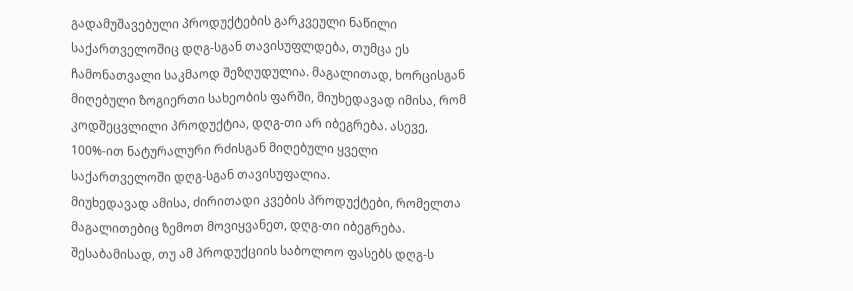გადამუშავებული პროდუქტების გარკვეული ნაწილი საქართველოშიც დღგ-სგან თავისუფლდება, თუმცა ეს ჩამონათვალი საკმაოდ შეზღუდულია. მაგალითად, ხორცისგან მიღებული ზოგიერთი სახეობის ფარში, მიუხედავად იმისა, რომ კოდშეცვლილი პროდუქტია, დღგ-თი არ იბეგრება. ასევე, 100%-ით ნატურალური რძისგან მიღებული ყველი საქართველოში დღგ-სგან თავისუფალია.
მიუხედავად ამისა, ძირითადი კვების პროდუქტები, რომელთა მაგალითებიც ზემოთ მოვიყვანეთ, დღგ-თი იბეგრება. შესაბამისად, თუ ამ პროდუქციის საბოლოო ფასებს დღგ-ს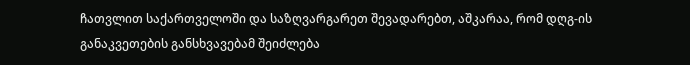ჩათვლით საქართველოში და საზღვარგარეთ შევადარებთ, აშკარაა, რომ დღგ-ის განაკვეთების განსხვავებამ შეიძლება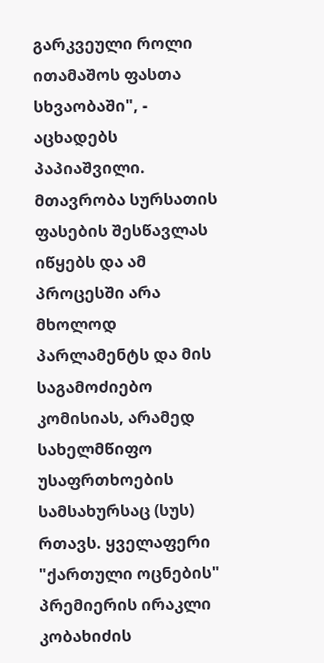გარკვეული როლი ითამაშოს ფასთა სხვაობაში", - აცხადებს პაპიაშვილი.
მთავრობა სურსათის ფასების შესწავლას იწყებს და ამ პროცესში არა მხოლოდ პარლამენტს და მის საგამოძიებო კომისიას, არამედ სახელმწიფო უსაფრთხოების სამსახურსაც (სუს) რთავს. ყველაფერი "ქართული ოცნების" პრემიერის ირაკლი კობახიძის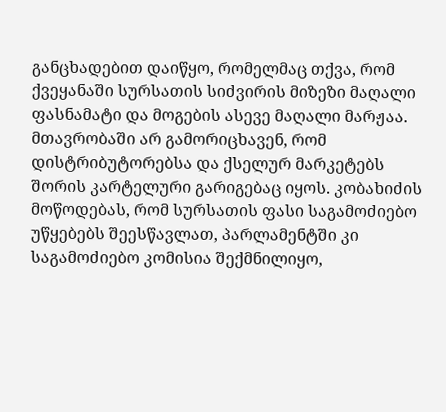განცხადებით დაიწყო, რომელმაც თქვა, რომ ქვეყანაში სურსათის სიძვირის მიზეზი მაღალი ფასნამატი და მოგების ასევე მაღალი მარჟაა. მთავრობაში არ გამორიცხავენ, რომ დისტრიბუტორებსა და ქსელურ მარკეტებს შორის კარტელური გარიგებაც იყოს. კობახიძის მოწოდებას, რომ სურსათის ფასი საგამოძიებო უწყებებს შეესწავლათ, პარლამენტში კი საგამოძიებო კომისია შექმნილიყო,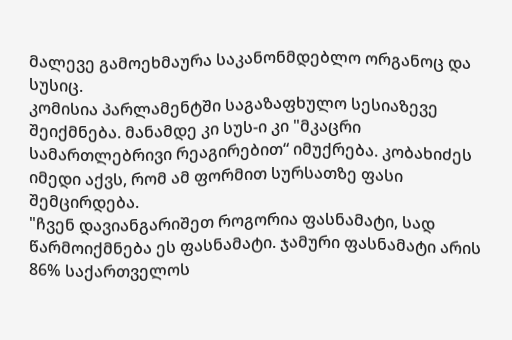მალევე გამოეხმაურა საკანონმდებლო ორგანოც და სუსიც.
კომისია პარლამენტში საგაზაფხულო სესიაზევე შეიქმნება. მანამდე კი სუს-ი კი "მკაცრი სამართლებრივი რეაგირებით“ იმუქრება. კობახიძეს იმედი აქვს, რომ ამ ფორმით სურსათზე ფასი შემცირდება.
"ჩვენ დავიანგარიშეთ როგორია ფასნამატი, სად წარმოიქმნება ეს ფასნამატი. ჯამური ფასნამატი არის 86% საქართველოს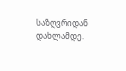საზღვრიდან დახლამდე.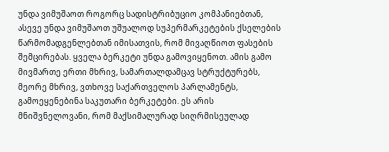უნდა ვიმუშაოთ როგორც სადისტრიბუციო კომპანიებთან, ასევე უნდა ვიმუშაოთ უშუალოდ სუპერმარკეტების ქსელების წარმომადგენლებთან იმისათვის, რომ მივაღწიოთ ფასების შემცირებას. ყველა ბერკეტი უნდა გამოვიყენოთ. ამის გამო მივმართე ერთი მხრივ, სამართალდამცავ სტრუქტურებს, მეორე მხრივ, ვთხოვე საქართველოს პარლამენტს, გამოეყენებინა საკუთარი ბერკეტები. ეს არის მნიშვნელოვანი, რომ მაქსიმალურად სიღრმისეულად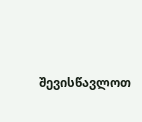შევისწავლოთ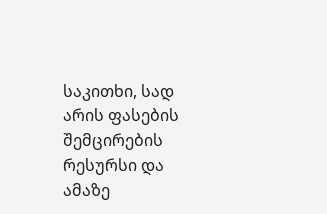საკითხი, სად არის ფასების შემცირების რესურსი და ამაზე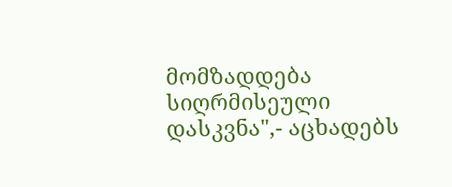მომზადდება სიღრმისეული დასკვნა",- აცხადებს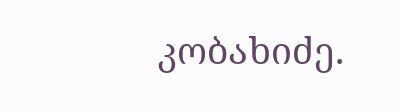კობახიძე.